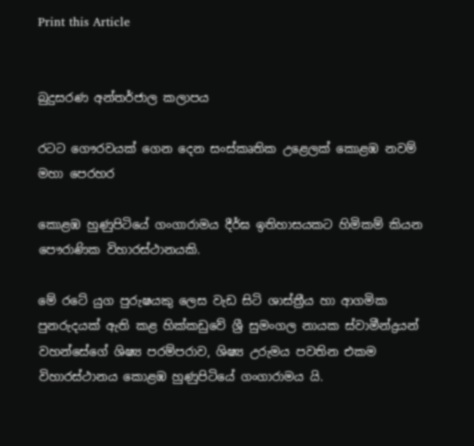Print this Article


බුදුසරණ අන්තර්ජාල කලාපය

රටට ගෞරවයක් ගෙන දෙන සංස්කෘතික උළෙලක් කොළඹ නවම් මහා පෙරහර

කොළඹ හුණුපිටියේ ගංගාරාමය දීර්ඝ ඉතිහාසයකට හිමිකම් කියන පෞරාණික විහාරස්ථානයකි.

මේ රටේ යුග පුරුෂයකු ලෙස වැඩ සිටි ශාස්ත්‍රීය හා ආගමික පුනරුදයක් ඇති කළ හික්කඩුවේ ශ්‍රී සුමංගල නායක ස්වාමීන්ද්‍රයන් වහන්සේගේ ශිෂ්‍ය පරම්පරාව, ශිෂ්‍ය උරුමය පවතින එකම විහාරස්ථානය කොළඹ හුණුපිටියේ ගංගාරාමය යි.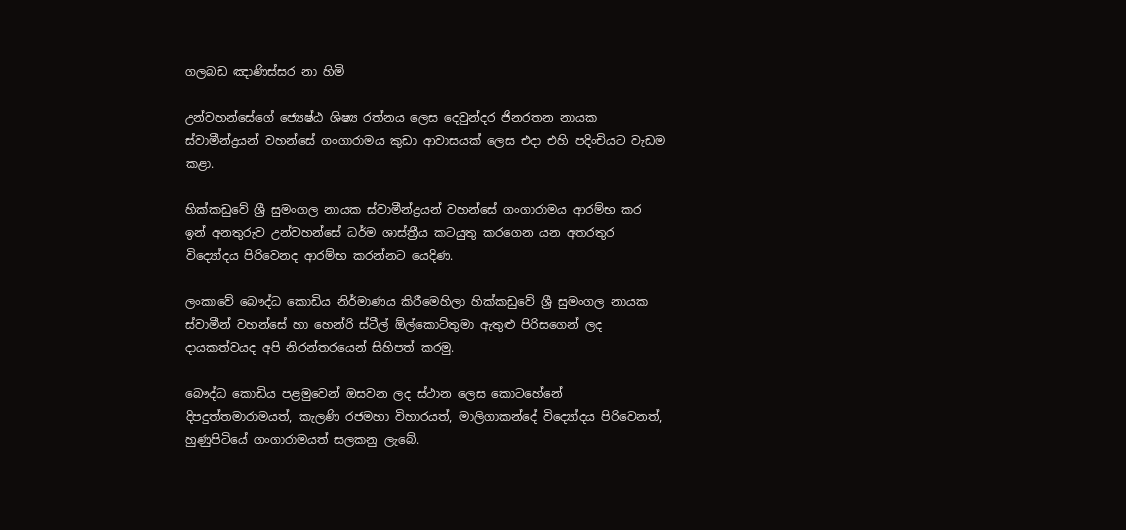ගලබඩ ඤාණිස්සර නා හිමි

උන්වහන්සේගේ ජ්‍යෙෂ්ඨ ශිෂ්‍ය රත්නය ලෙස දෙවුන්දර ජිනරතන නායක ස්වාමීන්ද්‍රයන් වහන්සේ ගංගාරාමය කුඩා ආවාසයක් ලෙස එදා එහි පදිංචියට වැඩම කළා.

හික්කඩුවේ ශ්‍රී සුමංගල නායක ස්වාමීන්ද්‍රයන් වහන්සේ ගංගාරාමය ආරම්භ කර ඉන් අනතුරුව උන්වහන්සේ ධර්ම ශාස්ත්‍රීය කටයුතු කරගෙන යන අතරතුර විද්‍යෝදය පිරිවෙනද ආරම්භ කරන්නට යෙදිණ.

ලංකාවේ බෞද්ධ කොඩිය නිර්මාණය කිරීමෙහිලා හික්කඩුවේ ශ්‍රී සුමංගල නායක ස්වාමීන් වහන්සේ හා හෙන්රි ස්ටීල් ඕල්කොට්තුමා ඇතුළු පිරිසගෙන් ලද දායකත්වයද අපි නිරන්තරයෙන් සිහිපත් කරමු.

බෞද්ධ කොඩිය පළමුවෙන් ඔසවන ලද ස්ථාන ලෙස කොටහේනේ දිපදුත්තමාරාමයත්, කැලණි රජමහා විහාරයත්, මාලිගාකන්දේ විද්‍යෝදය පිරිවෙනත්, හුණුපිටියේ ගංගාරාමයත් සලකනු ලැබේ.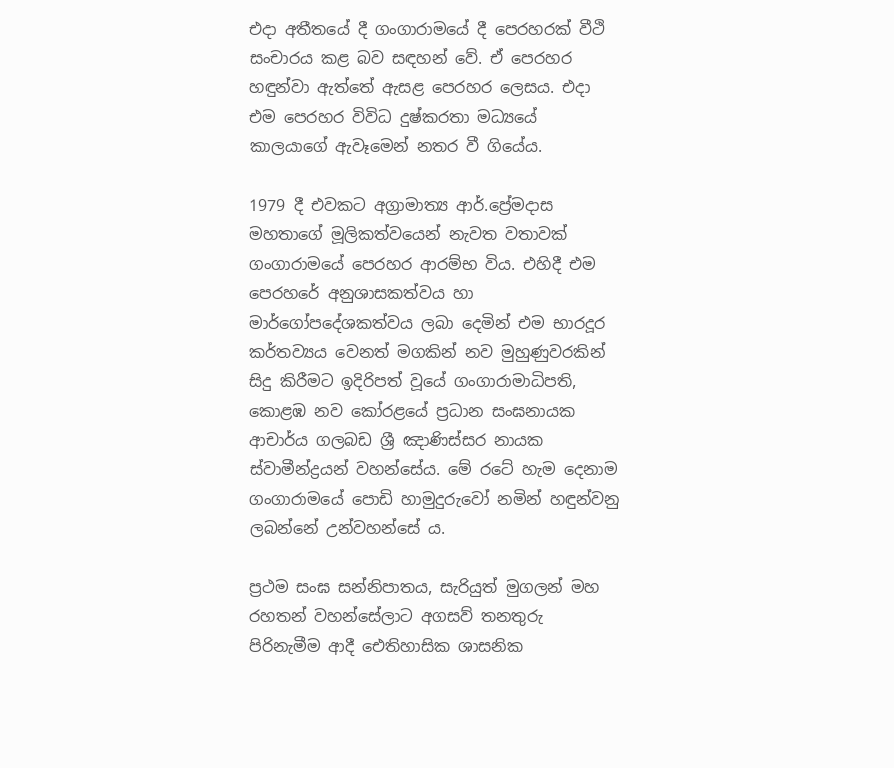එදා අතීතයේ දී ගංගාරාමයේ දී පෙරහරක් වීථි සංචාරය කළ බව සඳහන් වේ. ඒ පෙරහර හඳුන්වා ඇත්තේ ඇසළ පෙරහර ලෙසය. එදා එම පෙරහර විවිධ දුෂ්කරතා මධ්‍යයේ කාලයාගේ ඇවෑමෙන් නතර වී ගියේය.

1979 දී එවකට අග්‍රාමාත්‍ය ආර්.ප්‍රේමදාස මහතාගේ මූලිකත්වයෙන් නැවත වතාවක් ගංගාරාමයේ පෙරහර ආරම්භ විය. එහිදී එම පෙරහරේ අනුශාසකත්වය හා මාර්ගෝපදේශකත්වය ලබා දෙමින් එම භාරදූර කර්තව්‍යය වෙනත් මගකින් නව මුහුණුවරකින් සිදු කිරීමට ඉදිරිපත් වූයේ ගංගාරාමාධිපති, කොළඹ නව කෝරළයේ ප්‍රධාන සංඝනායක ආචාර්ය ගලබඩ ශ්‍රී ඤාණිස්සර නායක ස්වාමීන්ද්‍රයන් වහන්සේය. මේ රටේ හැම දෙනාම ගංගාරාමයේ පොඩි හාමුදුරුවෝ නමින් හඳුන්වනු ලබන්නේ උන්වහන්සේ ය.

ප්‍රථම සංඝ සන්නිපාතය, සැරියුත් මුගලන් මහ රහතන් වහන්සේලාට අගසව් තනතුරු පිරිනැමීම ආදී ඓතිහාසික ශාසනික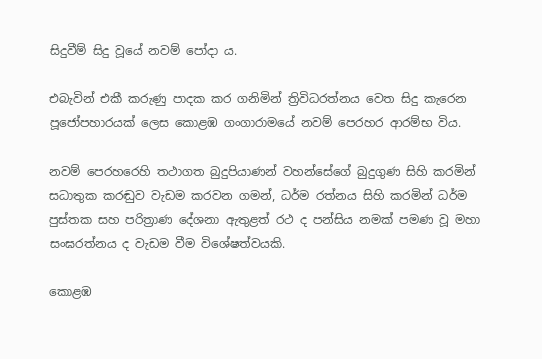සිදුවීම් සිදු වූයේ නවම් පෝදා ය.

එබැවින් එකී කරුණු පාදක කර ගනිමින් ත්‍රිවිධරත්නය වෙත සිදු කැරෙන පූජෝපහාරයක් ලෙස කොළඹ ගංගාරාමයේ නවම් පෙරහර ආරම්භ විය.

නවම් පෙරහරෙහි තථාගත බුදුපියාණන් වහන්සේගේ බුදුගුණ සිහි කරමින් සධාතුක කරඬුව වැඩම කරවන ගමන්, ධර්ම රත්නය සිහි කරමින් ධර්ම පුස්තක සහ පරිත්‍රාණ දේශනා ඇතුළත් රථ ද පන්සිය නමක් පමණ වූ මහා සංඝරත්නය ද වැඩම වීම විශේෂත්වයකි.

කොළඹ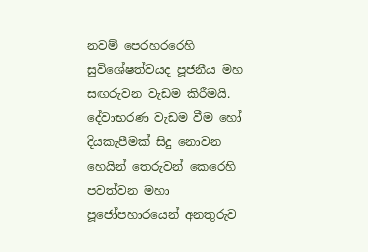නවම් පෙරහරරෙහි සුවිශේෂත්වයද පූජනීය මහ සඟරුවන වැඩම කිරීමයි. දේවාභරණ වැඩම වීම හෝ දියකැපීමක් සිදු නොවන හෙයින් තෙරුවන් කෙරෙහි පවත්වන මහා පූජෝපහාරයෙන් අනතුරුව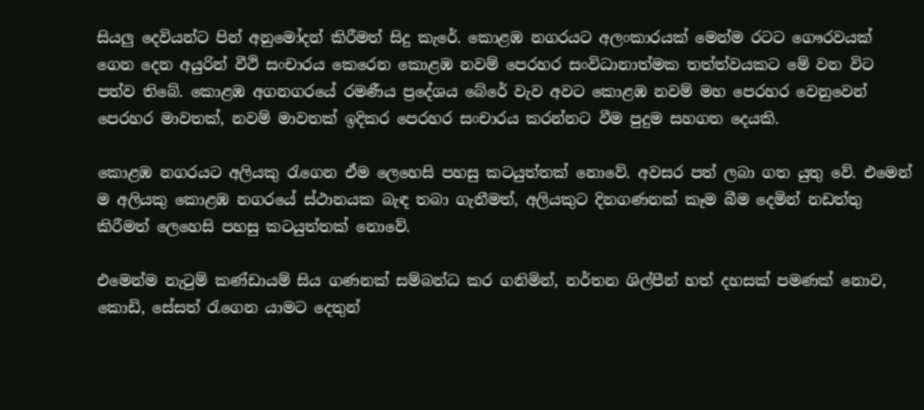සියලු දෙවියන්ට පින් අනුමෝදන් කිරීමත් සිදු කැරේ. කොළඹ නගරයට අලංකාරයක් මෙන්ම රටට ගෞරවයක් ගෙන දෙන අයුරින් වීථි සංචාරය කෙරෙන කොළඹ නවම් පෙරහර සංවිධානාත්මක තත්ත්වයකට මේ වන විට පත්ව තිබේ. කොළඹ අගනගරයේ රමණීය ප්‍රදේශය බේරේ වැව අවට කොළඹ නවම් මහ පෙරහර වෙනුවෙන් පෙරහර මාවතක්, නවම් මාවතක් ඉදිකර පෙරහර සංචාරය කරන්නට වීම පුදුම සහගත දෙයකි.

කොළඹ නගරයට අලියකු රැගෙන ඒම ලෙහෙසි පහසු කටයුත්තක් නොවේ. අවසර පත් ලබා ගත යුතු වේ. එමෙන් ම අලියකු කොළඹ නගරයේ ස්ථානයක බැඳ තබා ගැනීමත්, අලියකුට දිනගණනක් කෑම බීම දෙමින් නඩත්තු කිරීමත් ලෙහෙසි පහසු කටයුත්තක් නොවේ.

එමෙන්ම නැටුම් කණ්ඩායම් සිය ගණනක් සම්බන්ධ කර ගනිමින්, නර්තන ශිල්පීන් හත් දහසක් පමණක් නොව, කොඩි, සේසත් රැගෙන යාමට දෙතුන්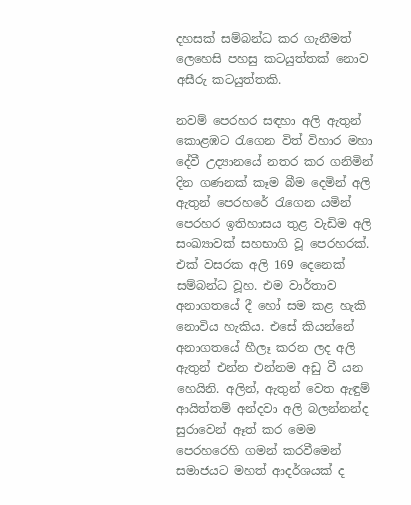දහසක් සම්බන්ධ කර ගැනීමත් ලෙහෙසි පහසු කටයුත්තක් නොව අසීරු කටයුත්තකි.

නවම් පෙරහර සඳහා අලි ඇතුන් කොළඹට රැගෙන විත් විහාර මහා දේවී උද්‍යානයේ නතර කර ගනිමින් දින ගණනක් කෑම බීම දෙමින් අලි ඇතුන් පෙරහරේ රැගෙන යමින් පෙරහර ඉතිහාසය තුළ වැඩිම අලි සංඛ්‍යාවක් සහභාගි වූ පෙරහරක්. එක් වසරක අලි 169 දෙනෙක් සම්බන්ධ වූහ. එම වාර්තාව අනාගතයේ දී හෝ සම කළ හැකි නොවිය හැකිය. එසේ කියන්නේ අනාගතයේ හීලෑ කරන ලද අලි ඇතුන් එන්න එන්නම අඩු වී යන හෙයිනි. අලින්, ඇතුන් වෙත ඇඳුම් ආයිත්තම් අන්දවා අලි බලන්නන්ද සුරාවෙන් ඈත් කර මෙම පෙරහරෙහි ගමන් කරවීමෙන් සමාජයට මහත් ආදර්ශයක් ද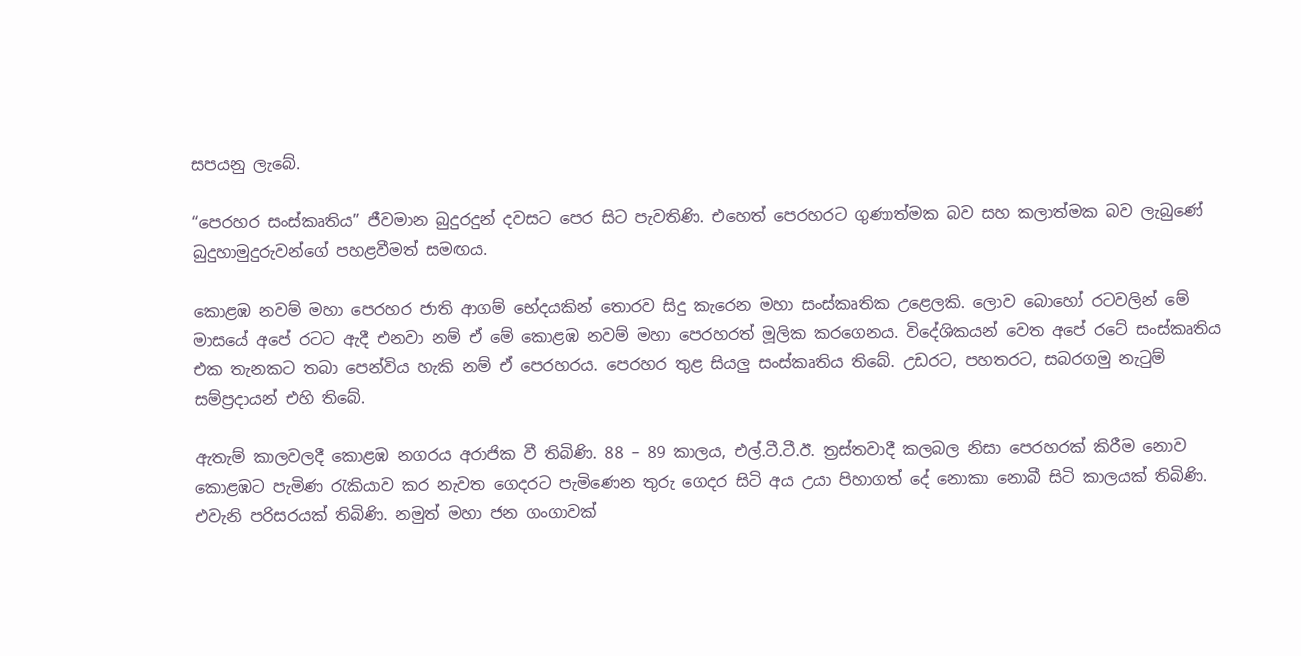සපයනු ලැබේ.

“පෙරහර සංස්කෘතිය” ජීවමාන බුදුරදුන් දවසට පෙර සිට පැවතිණි. එහෙත් පෙරහරට ගුණාත්මක බව සහ කලාත්මක බව ලැබුණේ බුදුහාමුදුරුවන්ගේ පහළවීමත් සමඟය.

කොළඹ නවම් මහා පෙරහර ජාති ආගම් භේදයකින් තොරව සිදු කැරෙන මහා සංස්කෘතික උළෙලකි. ලොව බොහෝ රටවලින් මේ මාසයේ අපේ රටට ඇදී එනවා නම් ඒ මේ කොළඹ නවම් මහා පෙරහරත් මූලික කරගෙනය. විදේශිකයන් වෙත අපේ රටේ සංස්කෘතිය එක තැනකට තබා පෙන්විය හැකි නම් ඒ පෙරහරය. පෙරහර තුළ සියලු සංස්කෘතිය තිබේ. උඩරට, පහතරට, සබරගමු නැටුම් සම්ප්‍රදායන් එහි තිබේ.

ඇතැම් කාලවලදී කොළඹ නගරය අරාජික වී තිබිණි. 88 – 89 කාලය, එල්.ටී.ටී.ඊ. ත්‍රස්තවාදී කලබල නිසා පෙරහරක් කිරීම නොව කොළඹට පැමිණ රැකියාව කර නැවත ගෙදරට පැමිණෙන තුරු ගෙදර සිටි අය උයා පිහාගත් දේ නොකා නොබී සිටි කාලයක් තිබිණි. එවැනි පරිසරයක් තිබිණි. නමුත් මහා ජන ගංගාවක්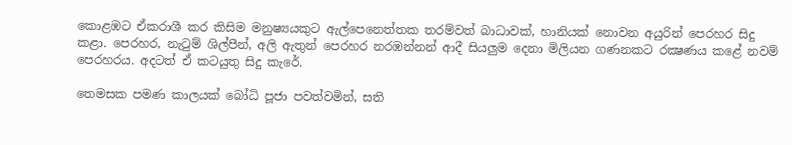කොළඹට ඒකරාශී කර කිසිම මනුෂ්‍යයකුට ඇල්පෙනෙත්තක තරම්වත් බාධාවක්, හානියක් නොවන අයුරින් පෙරහර සිදු කළා. පෙරහර, නැටුම් ශිල්පීන්, අලි ඇතුන් පෙරහර නරඹන්නන් ආදී සියලුම දෙනා මිලියන ගණනකට රක්‍ෂණය කළේ නවම් පෙරහරය. අදටත් ඒ කටයුතු සිදු කැරේ.

තෙමසක පමණ කාලයක් බෝධි පූජා පවත්වමින්, සති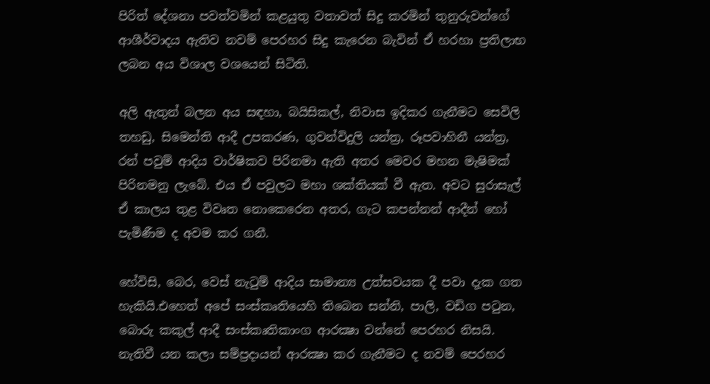පිරිත් දේශනා පවත්වමින් කළයුතු වතාවත් සිදු කරමින් තුනුරුවන්ගේ ආශීර්වාදය ඇතිව නවම් පෙරහර සිදු කැරෙන බැවින් ඒ හරහා ප්‍රතිලාභ ලබන අය විශාල වශයෙන් සිටිති.

අලි ඇතුන් බලන අය සඳහා, බයිසිකල්, නිවාස ඉදිකර ගැනීමට සෙවිලි තහඩු, සිමෙන්ති ආදී උපකරණ, ගුවන්විදුලි යන්ත්‍ර, රූපවාහිනී යන්ත්‍ර, රන් පවුම් ආදිය වාර්ෂිකව පිරිනමා ඇති අතර මෙවර මහන මැෂිමක් පිරිනමනු ලැබේ. එය ඒ පවුලට මහා ශක්තියක් වී ඇත. අවට සුරාසැල් ඒ කාලය තුළ විවෘත නොකෙරෙන අතර, ගැට කපන්නන් ආදීන් හෝ පැමිණීම ද අවම කර ගනී.

හේවිසි, බෙර, වෙස් නැටුම් ආදිය සාමාන්‍ය උත්සවයක දී පවා දැක ගත හැකියි.එහෙත් අපේ සංස්කෘතියෙහි තිබෙන සන්නි, පාලි, වඩිග පටුන, බොරු කකුල් ආදී සංස්කෘතිකාංග ආරක්‍ෂා වන්නේ පෙරහර නිසයි. නැතිවී යන කලා සම්ප්‍රදායන් ආරක්‍ෂා කර ගැනීමට ද නවම් පෙරහර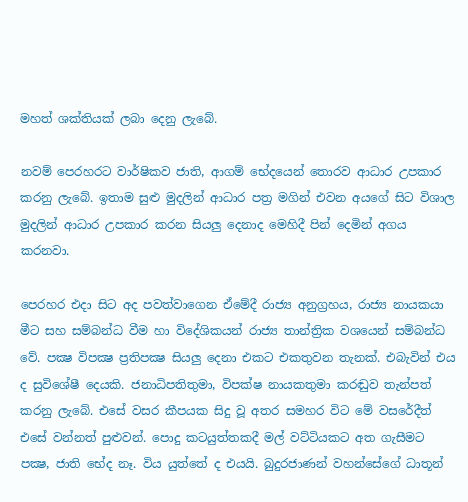මහත් ශක්තියක් ලබා දෙනු ලැබේ.

නවම් පෙරහරට වාර්ෂිකව ජාති, ආගම් භේදයෙන් තොරව ආධාර උපකාර කරනු ලැබේ. ඉතාම සුළු මුදලින් ආධාර පත්‍ර මගින් එවන අයගේ සිට විශාල මුදලින් ආධාර උපකාර කරන සියලු දෙනාද මෙහිදී පින් දෙමින් අගය කරනවා.

පෙරහර එදා සිට අද පවත්වාගෙන ඒමේදී රාජ්‍ය අනුග්‍රහය, රාජ්‍ය නායකයා මීට සහ සම්බන්ධ වීම හා විදේශිකයන් රාජ්‍ය තාන්ත්‍රික වශයෙන් සම්බන්ධ වේ. පක්‍ෂ විපක්‍ෂ ප්‍රතිපක්‍ෂ සියලු දෙනා එකට එකතුවන තැනක්. එබැවින් එය ද සුවිශේෂී දෙයකි. ජනාධිපතිතුමා, විපක්ෂ නායකතුමා කරඬුව තැන්පත් කරනු ලැබේ. එසේ වසර කීපයක සිදු වූ අතර සමහර විට මේ වසරේදීත් එසේ වන්නත් පුළුවන්. පොදු කටයුත්තකදී මල් වට්ටියකට අත ගැසීමට පක්‍ෂ, ජාති භේද නෑ. විය යුත්තේ ද එයයි. බුදුරජාණන් වහන්සේගේ ධාතූන්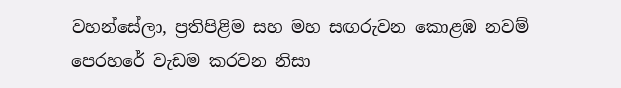වහන්සේලා, ප්‍රතිපිළිම සහ මහ සඟරුවන කොළඹ නවම් පෙරහරේ වැඩම කරවන නිසා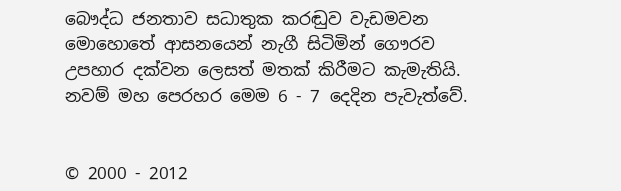බෞද්ධ ජනතාව සධාතුක කරඬුව වැඩමවන මොහොතේ ආසනයෙන් නැගී සිටිමින් ගෞරව උපහාර දක්වන ලෙසත් මතක් කිරීමට කැමැතියි. නවම් මහ පෙරහර මෙම 6 - 7 දෙදින පැවැත්වේ.


© 2000 - 2012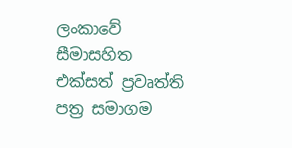ලංකාවේ සීමාසහිත එක්සත් ප්‍රවෘත්ති පත්‍ර සමාගම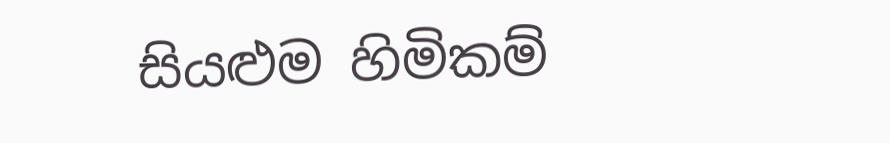සියළුම හිමිකම්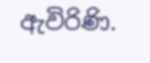ඇවිරිණි.